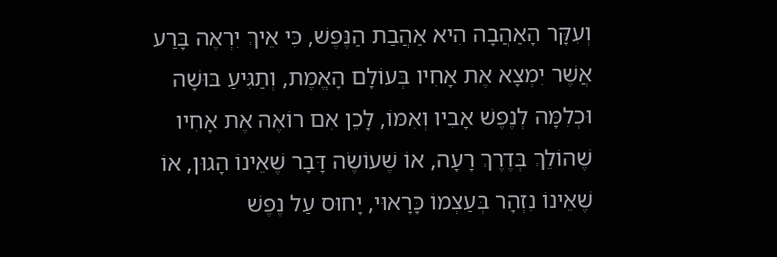וְעִקָּר הָאַהֲבָה הִיא אַהֲבַת הַנֶּפֶשׁ, כִּי אֵיךְ יִרְאֶה בָּרַע אֲשֶׁר יִמְצָא אֶת אָחִיו בְּעוֹלָם הָאֱמֶת, וְתַגִּיעַ בּוּשָׁה וּכְלִמָּה לְנֶפֶשׁ אָבִיו וְאִמּוֹ, לָכֵן אִם רוֹאֶה אֶת אָחִיו שֶׁהוֹלֵךְ בְּדֶרֶךְ רָעָה, אוֹ שֶׁעוֹשֶׂה דָּבָר שֶׁאֵינוֹ הָגוּן, אוֹ שֶׁאֵינוֹ נִזְהָר בְּעַצְמוֹ כָּרָאוּי, יָחוּס עַל נֶפֶשׁ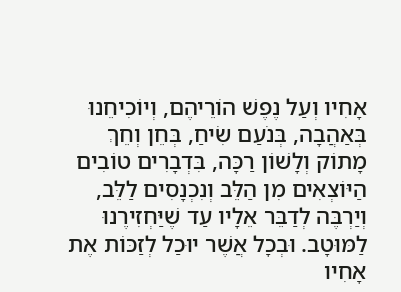אָחִיו וְעַל נֶפֶשׁ הוֹרֵיהֶם, וְיוֹכִיחֵנוּ בְּאַהֲבָה, בְּנֹעַם שִׂיחַ, בְּחֵן וְחֵךְ מָתוֹק וְלָשׁוֹן רַכָּה, בִּדְבָרִים טוֹבִים הַיּוֹצְאִים מִן הַלֵּב וְנִכְנָסִים לַלֵּב, וְיַרְבֶּה לְדַבֵּר אֵלָיו עַד שֶׁיַּחְזִירֶנוּ לַמּוּטָב. וּבְכָל אֲשֶׁר יוּכַל לְזַכּוֹת אֶת אָחִיו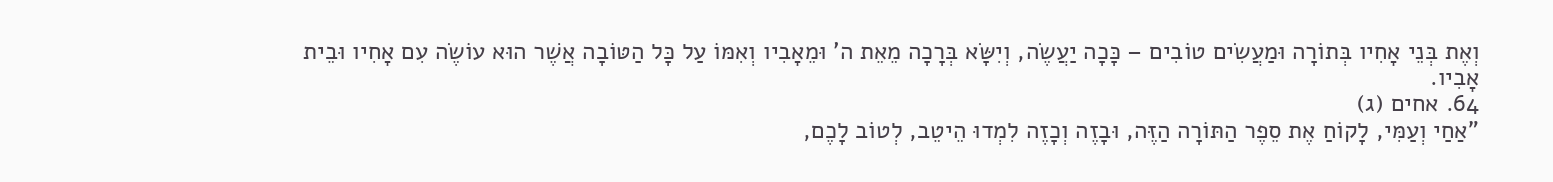וְאֶת בְּנֵי אָחִיו בְּתוֹרָה וּמַעֲשִׂים טוֹבִים – כָּכָה יַעֲשֶׂה, וְיִשָּׂא בְּרָכָה מֵאֵת ה' וּמֵאָבִיו וְאִמּוֹ עַל כָּל הַטּוֹבָה אֲשֶׁר הוּא עוֹשֶׂה עִם אָחִיו וּבֵית אָבִיו.
64. אחים (ג)
"אַחַי וְעַמִּי, לָקוֹחַ אֶת סֵפֶר הַתּוֹרָה הַזֶּה, וּבָזֶה וְכָזֶה לִמְדוּ הֵיטֵב, לְטוֹב לָכֶם,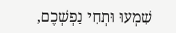שִׁמְעוּ וּתְחִי נַפְשְׁכֶם,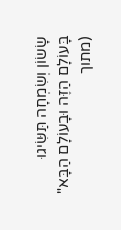שָׂשׂוֹן וְשִׂמְחָה תַּשִּׂיגוּ בָּעוֹלָם הַזֶּה וּבָעוֹלָם הַבָּא"
(מתוך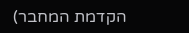הקדמת המחבר)